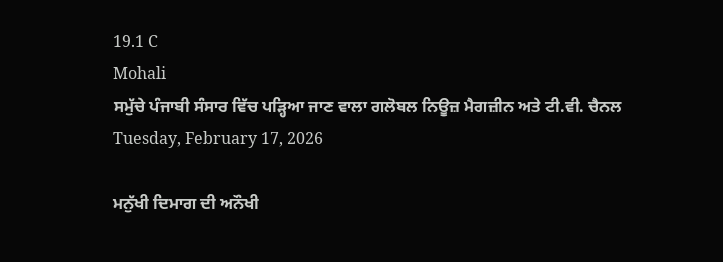19.1 C
Mohali
ਸਮੁੱਚੇ ਪੰਜਾਬੀ ਸੰਸਾਰ ਵਿੱਚ ਪੜ੍ਹਿਆ ਜਾਣ ਵਾਲਾ ਗਲੋਬਲ ਨਿਊਜ਼ ਮੈਗਜ਼ੀਨ ਅਤੇ ਟੀ.ਵੀ. ਚੈਨਲ
Tuesday, February 17, 2026

ਮਨੁੱਖੀ ਦਿਮਾਗ ਦੀ ਅਨੌਖੀ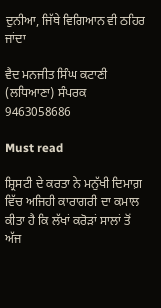ਦੁਨੀਆ, ਜਿੱਥੇ ਵਿਗਿਆਨ ਵੀ ਠਹਿਰ ਜਾਂਦਾ

ਵੈਦ ਮਨਜੀਤ ਸਿੰਘ ਕਟਾਣੀ (ਲਧਿਆਣਾ) ਸੰਪਰਕ 9463058686

Must read

ਸ਼੍ਰਿਸਟੀ ਦੇ ਕਰਤਾ ਨੇ ਮਨੁੱਖੀ ਦਿਮਾਗ਼ ਵਿੱਚ ਅਜਿਹੀ ਕਾਰਾਗਰੀ ਦਾ ਕਮਾਲ ਕੀਤਾ ਹੈ ਕਿ ਲੱਖਾਂ ਕਰੋੜਾਂ ਸਾਲਾਂ ਤੋਂ ਅੱਜ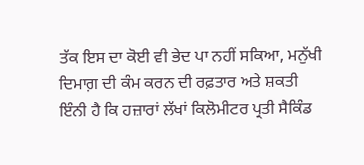ਤੱਕ ਇਸ ਦਾ ਕੋਈ ਵੀ ਭੇਦ ਪਾ ਨਹੀਂ ਸਕਿਆ, ਮਨੁੱਖੀ ਦਿਮਾਗ਼ ਦੀ ਕੰਮ ਕਰਨ ਦੀ ਰਫ਼ਤਾਰ ਅਤੇ ਸ਼ਕਤੀ ਇੰਨੀ ਹੈ ਕਿ ਹਜ਼ਾਰਾਂ ਲੱਖਾਂ ਕਿਲੋਮੀਟਰ ਪ੍ਰਤੀ ਸੈਕਿੰਡ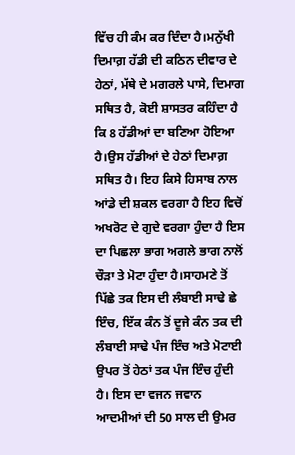ਵਿੱਚ ਹੀ ਕੰਮ ਕਰ ਦਿੰਦਾ ਹੈ।ਮਨੁੱਖੀ ਦਿਮਾਗ਼ ਹੱਡੀ ਦੀ ਕਠਿਨ ਦੀਵਾਰ ਦੇ ਹੇਠਾਂ, ਮੱਥੇ ਦੇ ਮਗਰਲੇ ਪਾਸੇ, ਦਿਮਾਗ ਸਥਿਤ ਹੈ, ਕੋਈ ਸ਼ਾਸਤਰ ਕਹਿੰਦਾ ਹੈ ਕਿ 8 ਹੱਡੀਆਂ ਦਾ ਬਣਿਆ ਹੋਇਆ ਹੈ।ਉਸ ਹੱਡੀਆਂ ਦੇ ਹੇਠਾਂ ਦਿਮਾਗ਼ ਸਥਿਤ ਹੈ। ਇਹ ਕਿਸੇ ਹਿਸਾਬ ਨਾਲ ਆਂਡੇ ਦੀ ਸ਼ਕਲ ਵਰਗਾ ਹੈ ਇਹ ਵਿਚੋਂ ਅਖਰੋਟ ਦੇ ਗੁਦੇ ਵਰਗਾ ਹੁੰਦਾ ਹੈ ਇਸ ਦਾ ਪਿਛਲਾ ਭਾਗ ਅਗਲੇ ਭਾਗ ਨਾਲੋਂ ਚੌੜਾ ਤੇ ਮੋਟਾ ਹੁੰਦਾ ਹੈ।ਸਾਹਮਣੇ ਤੋਂ ਪਿੱਛੇ ਤਕ ਇਸ ਦੀ ਲੰਬਾਈ ਸਾਢੇ ਛੇ ਇੰਚ, ਇੱਕ ਕੰਨ ਤੋਂ ਦੂਜੇ ਕੰਨ ਤਕ ਦੀ ਲੰਬਾਈ ਸਾਢੇ ਪੰਜ ਇੰਚ ਅਤੇ ਮੋਟਾਈ ਉਪਰ ਤੋਂ ਹੇਠਾਂ ਤਕ ਪੰਜ ਇੰਚ ਹੁੰਦੀ ਹੈ। ਇਸ ਦਾ ਵਜਨ ਜਵਾਨ ਆਦਮੀਆਂ ਦੀ 50 ਸਾਲ ਦੀ ਉਮਰ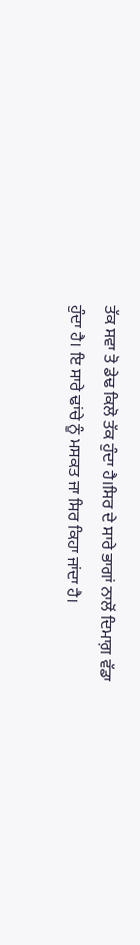ਤੱਕ ਸਵਾ ਤੋ ਡੇਢ ਕਿਲੋ ਤੱਕ ਹੁੰਦਾ ਹੈ।ਸਿਰ ਦੇ ਸਾਰੇ ਭਾਗਾਂ ਨਾਲੋਂ ਦਿਮਾਗ਼ ਵੱਡਾ ਹੁੰਦਾ ਹੈ। ਇ ਸਾਰੇ ਢਾਂਚੇ ਨੂੰ ਮਸਕਤ ਜਾ ਸਿਰ ਕਿਹਾ ਜਾਂਦਾ ਹੈ।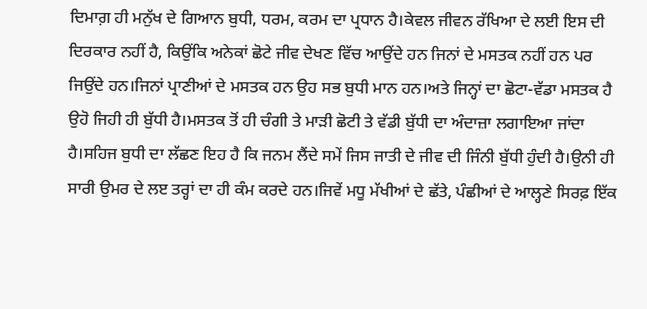ਦਿਮਾਗ਼ ਹੀ ਮਨੁੱਖ ਦੇ ਗਿਆਨ ਬੁਧੀ, ਧਰਮ, ਕਰਮ ਦਾ ਪ੍ਰਧਾਨ ਹੈ।ਕੇਵਲ ਜੀਵਨ ਰੱਖਿਆ ਦੇ ਲਈ ਇਸ ਦੀ ਦਿਰਕਾਰ ਨਹੀਂ ਹੈ, ਕਿਉਂਕਿ ਅਨੇਕਾਂ ਛੋਟੇ ਜੀਵ ਦੇਖਣ ਵਿੱਚ ਆਉਂਦੇ ਹਨ ਜਿਨਾਂ ਦੇ ਮਸਤਕ ਨਹੀਂ ਹਨ ਪਰ ਜਿਉਂਦੇ ਹਨ।ਜਿਨਾਂ ਪ੍ਰਾਣੀਆਂ ਦੇ ਮਸਤਕ ਹਨ ਉਹ ਸਭ ਬੁਧੀ ਮਾਨ ਹਨ।ਅਤੇ ਜਿਨ੍ਹਾਂ ਦਾ ਛੋਟਾ-ਵੱਡਾ ਮਸਤਕ ਹੈ ਉਹੋ ਜਿਹੀ ਹੀ ਬੁੱਧੀ ਹੈ।ਮਸਤਕ ਤੋਂ ਹੀ ਚੰਗੀ ਤੇ ਮਾੜੀ ਛੋਟੀ ਤੇ ਵੱਡੀ ਬੁੱਧੀ ਦਾ ਅੰਦਾਜ਼ਾ ਲਗਾਇਆ ਜਾਂਦਾ ਹੈ।ਸਹਿਜ ਬੁਧੀ ਦਾ ਲੱਛਣ ਇਹ ਹੈ ਕਿ ਜਨਮ ਲੈਂਦੇ ਸਮੇਂ ਜਿਸ ਜਾਤੀ ਦੇ ਜੀਵ ਦੀ ਜਿੰਨੀ ਬੁੱਧੀ ਹੁੰਦੀ ਹੈ।ਉਨੀ ਹੀ ਸਾਰੀ ਉਮਰ ਦੇ ਲੲ ਤਰ੍ਹਾਂ ਦਾ ਹੀ ਕੰਮ ਕਰਦੇ ਹਨ।ਜਿਵੇਂ ਮਧੂ ਮੱਖੀਆਂ ਦੇ ਛੱਤੇ, ਪੰਛੀਆਂ ਦੇ ਆਲ੍ਹਣੇ ਸਿਰਫ਼ ਇੱਕ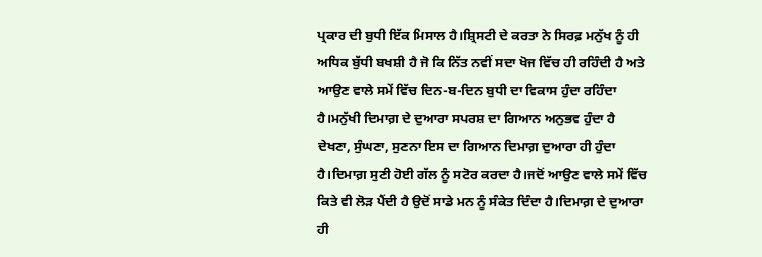ਪ੍ਰਕਾਰ ਦੀ ਬੁਧੀ ਇੱਕ ਮਿਸਾਲ ਹੈ।ਸ਼੍ਰਿਸਟੀ ਦੇ ਕਰਤਾ ਨੇ ਸਿਰਫ਼ ਮਨੁੱਖ ਨੂੰ ਹੀ ਅਧਿਕ ਬੁੱਧੀ ਬਖਸ਼ੀ ਹੈ ਜੋ ਕਿ ਨਿੱਤ ਨਵੀਂ ਸਦਾ ਖੋਜ ਵਿੱਚ ਹੀ ਰਹਿੰਦੀ ਹੈ ਅਤੇ ਆਉਣ ਵਾਲੇ ਸਮੇਂ ਵਿੱਚ ਦਿਨ-ਬ-ਦਿਨ ਬੁਧੀ ਦਾ ਵਿਕਾਸ ਹੁੰਦਾ ਰਹਿੰਦਾ ਹੈ।ਮਨੁੱਖੀ ਦਿਮਾਗ਼ ਦੇ ਦੁਆਰਾ ਸਪਰਸ਼ ਦਾ ਗਿਆਨ ਅਨੁਭਵ ਹੁੰਦਾ ਹੈ ਦੇਖਣਾ, ਸੁੰਘਣਾ, ਸੁਣਨਾ ਇਸ ਦਾ ਗਿਆਨ ਦਿਮਾਗ਼ ਦੁਆਰਾ ਹੀ ਹੁੰਦਾ ਹੈ।ਦਿਮਾਗ਼ ਸੁਣੀ ਹੋਈ ਗੱਲ ਨੂੰ ਸਟੋਰ ਕਰਦਾ ਹੈ।ਜਦੋਂ ਆਉਣ ਵਾਲੇ ਸਮੇਂ ਵਿੱਚ ਕਿਤੇ ਵੀ ਲੋੜ ਪੈਂਦੀ ਹੈ ਉਦੋਂ ਸਾਡੇ ਮਨ ਨੂੰ ਸੰਕੇਤ ਦਿੰਦਾ ਹੈ।ਦਿਮਾਗ਼ ਦੇ ਦੁਆਰਾ ਹੀ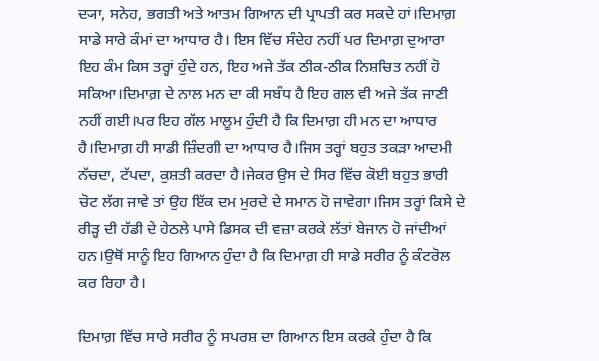ਦ੍ਯਾ, ਸਨੇਹ, ਭਗਤੀ ਅਤੇ ਆਤਮ ਗਿਆਨ ਦੀ ਪ੍ਰਾਪਤੀ ਕਰ ਸਕਦੇ ਹਾਂ।ਦਿਮਾਗ਼ ਸਾਡੇ ਸਾਰੇ ਕੰਮਾਂ ਦਾ ਆਧਾਰ ਹੈ। ਇਸ ਵਿੱਚ ਸੰਦੇਹ ਨਹੀਂ ਪਰ ਦਿਮਾਗ਼ ਦੁਆਰਾ ਇਹ ਕੰਮ ਕਿਸ ਤਰ੍ਹਾਂ ਹੁੰਦੇ ਹਨ, ਇਹ ਅਜੇ ਤੱਕ ਠੀਕ-ਠੀਕ ਨਿਸ਼ਚਿਤ ਨਹੀਂ ਹੋ ਸਕਿਆ।ਦਿਮਾਗ਼ ਦੇ ਨਾਲ ਮਨ ਦਾ ਕੀ ਸਬੰਧ ਹੈ ਇਹ ਗਲ ਵੀ ਅਜੇ ਤੱਕ ਜਾਣੀ ਨਹੀਂ ਗਈ।ਪਰ ਇਹ ਗੱਲ ਮਾਲੂਮ ਹੁੰਦੀ ਹੈ ਕਿ ਦਿਮਾਗ਼ ਹੀ ਮਨ ਦਾ ਆਧਾਰ ਹੈ।ਦਿਮਾਗ਼ ਹੀ ਸਾਡੀ ਜ਼ਿੰਦਗੀ ਦਾ ਆਧਾਰ ਹੈ।ਜਿਸ ਤਰ੍ਹਾਂ ਬਹੁਤ ਤਕੜਾ ਆਦਮੀ ਨੱਚਦਾ, ਟੱਪਦਾ, ਕੁਸ਼ਤੀ ਕਰਦਾ ਹੈ।ਜੇਕਰ ਉਸ ਦੇ ਸਿਰ ਵਿੱਚ ਕੋਈ ਬਹੁਤ ਭਾਰੀ ਚੋਟ ਲੱਗ ਜਾਵੇ ਤਾਂ ਉਹ ਇੱਕ ਦਮ ਮੁਰਦੇ ਦੇ ਸਮਾਨ ਹੋ ਜਾਵੇਗਾ।ਜਿਸ ਤਰ੍ਹਾਂ ਕਿਸੇ ਦੇ ਰੀੜ੍ਹ ਦੀ ਹੱਡੀ ਦੇ ਹੇਠਲੇ ਪਾਸੇ ਡਿਸਕ ਦੀ ਵਜ਼ਾ ਕਰਕੇ ਲੱਤਾਂ ਬੇਜਾਨ ਹੋ ਜਾਂਦੀਆਂ ਹਨ।ਉਥੋਂ ਸਾਨੂੰ ਇਹ ਗਿਆਨ ਹੁੰਦਾ ਹੈ ਕਿ ਦਿਮਾਗ਼ ਹੀ ਸਾਡੇ ਸਰੀਰ ਨੂੰ ਕੰਟਰੋਲ ਕਰ ਰਿਹਾ ਹੈ।

ਦਿਮਾਗ਼ ਵਿੱਚ ਸਾਰੇ ਸਰੀਰ ਨੂੰ ਸਪਰਸ਼ ਦਾ ਗਿਆਨ ਇਸ ਕਰਕੇ ਹੁੰਦਾ ਹੈ ਕਿ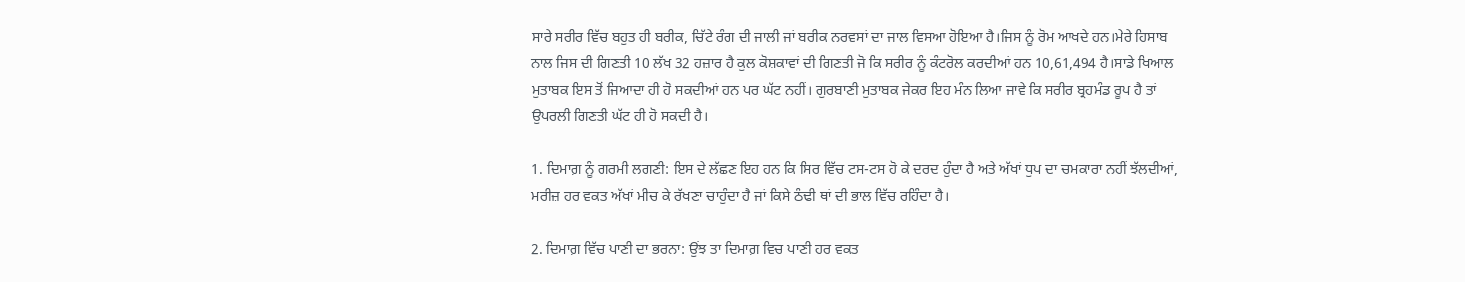ਸਾਰੇ ਸਰੀਰ ਵਿੱਚ ਬਹੁਤ ਹੀ ਬਰੀਕ, ਚਿੱਟੇ ਰੰਗ ਦੀ ਜਾਲੀ ਜਾਂ ਬਰੀਕ ਨਰਵਸਾਂ ਦਾ ਜਾਲ ਵਿਸਆ ਹੋਇਆ ਹੈ।ਜਿਸ ਨੂੰ ਰੋਮ ਆਖਦੇ ਹਨ।ਮੇਰੇ ਹਿਸਾਬ ਨਾਲ ਜਿਸ ਦੀ ਗਿਣਤੀ 10 ਲੱਖ 32 ਹਜ਼ਾਰ ਹੈ ਕੁਲ ਕੋਸ਼ਕਾਵਾਂ ਦੀ ਗਿਣਤੀ ਜੋ ਕਿ ਸਰੀਰ ਨੂੰ ਕੰਟਰੋਲ ਕਰਦੀਆਂ ਹਨ 10,61,494 ਹੈ।ਸਾਡੇ ਖਿਆਲ ਮੁਤਾਬਕ ਇਸ ਤੋਂ ਜਿਆਦਾ ਹੀ ਹੋ ਸਕਦੀਆਂ ਹਨ ਪਰ ਘੱਟ ਨਹੀਂ। ਗੁਰਬਾਣੀ ਮੁਤਾਬਕ ਜੇਕਰ ਇਹ ਮੰਨ ਲਿਆ ਜਾਵੇ ਕਿ ਸਰੀਰ ਬ੍ਰਹਮੰਡ ਰੂਪ ਹੈ ਤਾਂ ਉਪਰਲੀ ਗਿਣਤੀ ਘੱਟ ਹੀ ਹੋ ਸਕਦੀ ਹੈ।

1. ਦਿਮਾਗ਼ ਨੂੰ ਗਰਮੀ ਲਗਣੀ: ਇਸ ਦੇ ਲੱਛਣ ਇਹ ਹਨ ਕਿ ਸਿਰ ਵਿੱਚ ਟਸ-ਟਸ ਹੋ ਕੇ ਦਰਦ ਹੁੰਦਾ ਹੈ ਅਤੇ ਅੱਖਾਂ ਧੁਪ ਦਾ ਚਮਕਾਰਾ ਨਹੀਂ ਝੱਲਦੀਆਂ, ਮਰੀਜ਼ ਹਰ ਵਕਤ ਅੱਖਾਂ ਮੀਚ ਕੇ ਰੱਖਣਾ ਚਾਹੁੰਦਾ ਹੈ ਜਾਂ ਕਿਸੇ ਠੰਢੀ ਥਾਂ ਦੀ ਭਾਲ ਵਿੱਚ ਰਹਿੰਦਾ ਹੈ।

2. ਦਿਮਾਗ਼ ਵਿੱਚ ਪਾਣੀ ਦਾ ਭਰਨਾ: ਉਂਝ ਤਾ ਦਿਮਾਗ਼ ਵਿਚ ਪਾਣੀ ਹਰ ਵਕਤ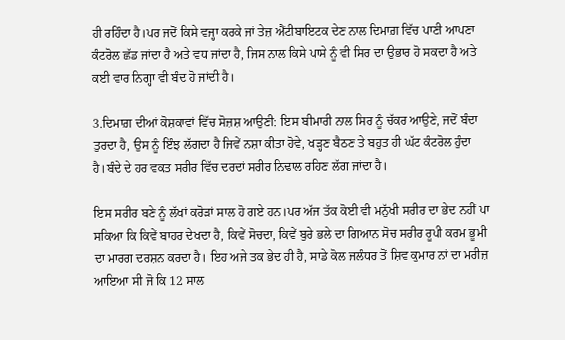ਹੀ ਰਹਿੰਦਾ ਹੈ।ਪਰ ਜਦੋਂ ਕਿਸੇ ਵਜ੍ਹਾ ਕਰਕੇ ਜਾਂ ਤੇਜ਼ ਐਂਟੀਬਾਇਟਕ ਦੇਣ ਨਾਲ ਦਿਮਾਗ਼ ਵਿੱਚ ਪਾਣੀ ਆਪਣਾ ਕੰਟਰੋਲ ਛੱਡ ਜਾਂਦਾ ਹੈ ਅਤੇ ਵਧ ਜਾਂਦਾ ਹੈ, ਜਿਸ ਨਾਲ ਕਿਸੇ ਪਾਸੇ ਨੂੰ ਵੀ ਸਿਰ ਦਾ ਉਭਾਰ ਹੋ ਸਕਦਾ ਹੈ ਅਤੇ ਕਈ ਵਾਰ ਨਿਗ੍ਹਾ ਵੀ ਬੰਦ ਹੋ ਜਾਂਦੀ ਹੈ।

3.ਦਿਮਾਗ਼ ਦੀਆਂ ਕੋਸ਼ਕਾਵਾਂ ਵਿੱਚ ਸੋਜ਼ਸ਼ ਆਉਣੀ: ਇਸ ਬੀਮਾਰੀ ਨਾਲ ਸਿਰ ਨੂੰ ਚੱਕਰ ਆਉਣੇ, ਜਦੋਂ ਬੰਦਾ ਤੁਰਦਾ ਹੈ, ਉਸ ਨੂੰ ਇੰਝ ਲੱਗਦਾ ਹੈ ਜਿਵੇਂ ਨਸ਼ਾ ਕੀਤਾ ਹੋਵੇ, ਖੜ੍ਹਣ ਬੈਠਣ ਤੇ ਬਹੁਤ ਹੀ ਘੱਟ ਕੰਟਰੋਲ ਹੁੰਦਾ ਹੈ।ਬੰਦੇ ਦੇ ਹਰ ਵਕਤ ਸਰੀਰ ਵਿੱਚ ਦਰਦਾਂ ਸਰੀਰ ਨਿਢਾਲ ਰਹਿਣ ਲੱਗ ਜਾਂਦਾ ਹੈ।

ਇਸ ਸਰੀਰ ਬਣੇ ਨੂੰ ਲੱਖਾਂ ਕਰੋੜਾਂ ਸਾਲ ਹੋ ਗਏ ਹਨ।ਪਰ ਅੱਜ ਤੱਕ ਕੋਈ ਵੀ ਮਨੁੱਖੀ ਸਰੀਰ ਦਾ ਭੇਦ ਨਹੀਂ ਪਾ ਸਕਿਆ ਕਿ ਕਿਵੇਂ ਬਾਹਰ ਦੇਖਦਾ ਹੈ, ਕਿਵੇਂ ਸੋਚਦਾ, ਕਿਵੇਂ ਬੁਰੇ ਭਲੇ ਦਾ ਗਿਆਨ ਸੋਚ ਸਰੀਰ ਰੂਪੀ ਕਰਮ ਭੂਮੀ ਦਾ ਮਾਰਗ ਦਰਸ਼ਨ ਕਰਦਾ ਹੈ। ਇਹ ਅਜੇ ਤਕ ਭੇਦ ਹੀ ਹੈ, ਸਾਡੇ ਕੋਲ ਜਲੰਧਰ ਤੋਂ ਸ਼ਿਵ ਕੁਮਾਰ ਨਾਂ ਦਾ ਮਰੀਜ਼ ਆਇਆ ਸੀ ਜੋ ਕਿ 12 ਸਾਲ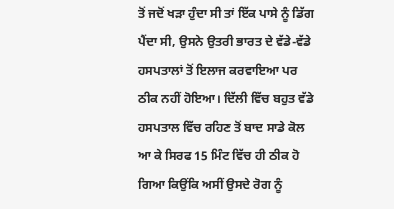ਤੋਂ ਜਦੋਂ ਖੜਾ ਹੁੰਦਾ ਸੀ ਤਾਂ ਇੱਕ ਪਾਸੇ ਨੂੰ ਡਿੱਗ ਪੈਂਦਾ ਸੀ, ਉਸਨੇ ਉਤਰੀ ਭਾਰਤ ਦੇ ਵੱਡੇ-ਵੱਡੇ ਹਸਪਤਾਲਾਂ ਤੋਂ ਇਲਾਜ ਕਰਵਾਇਆ ਪਰ ਠੀਕ ਨਹੀਂ ਹੋਇਆ। ਦਿੱਲੀ ਵਿੱਚ ਬਹੁਤ ਵੱਡੇ ਹਸਪਤਾਲ ਵਿੱਚ ਰਹਿਣ ਤੋਂ ਬਾਦ ਸਾਡੇ ਕੋਲ ਆ ਕੇ ਸਿਰਫ 15 ਮਿੰਟ ਵਿੱਚ ਹੀ ਠੀਕ ਹੋ ਗਿਆ ਕਿਉਂਕਿ ਅਸੀਂ ਉਸਦੇ ਰੋਗ ਨੂੰ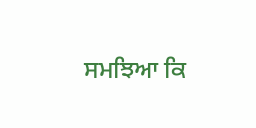ਸਮਝਿਆ ਕਿ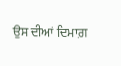ਉਸ ਦੀਆਂ ਦਿਮਾਗ਼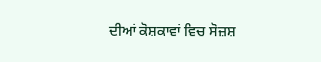ਦੀਆਂ ਕੋਸ਼ਕਾਵਾਂ ਵਿਚ ਸੋਜ਼ਸ਼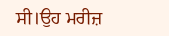ਸੀ।ਉਹ ਮਰੀਜ਼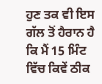ਹੁਣ ਤਕ ਵੀ ਇਸ ਗੱਲ ਤੋਂ ਹੈਰਾਨ ਹੈ ਕਿ ਮੈਂ 15 ਮਿੰਟ ਵਿੱਚ ਕਿਵੇਂ ਠੀਕ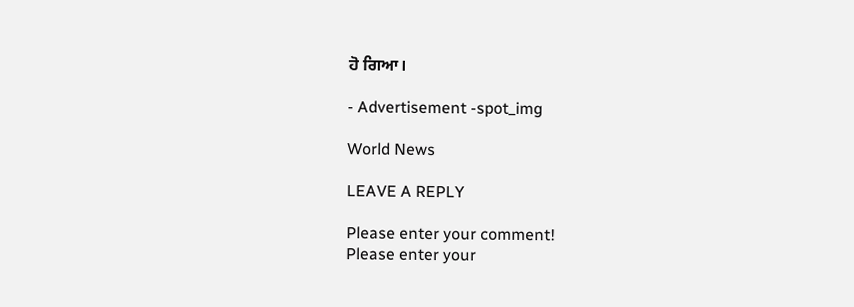ਹੋ ਗਿਆ।

- Advertisement -spot_img

World News

LEAVE A REPLY

Please enter your comment!
Please enter your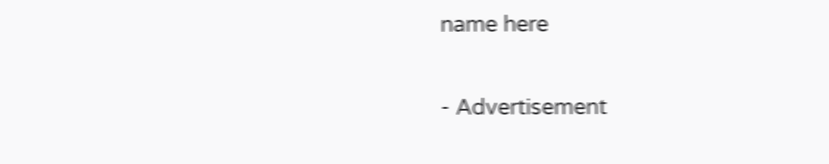name here

- Advertisement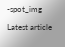-spot_img

Latest article